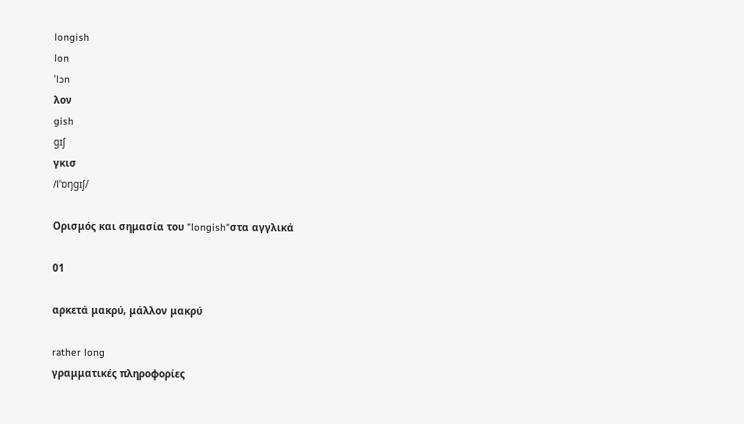longish
lon
ˈlɔn
λον
gish
gɪʃ
γκισ
/lˈɒŋɡɪʃ/

Ορισμός και σημασία του "longish"στα αγγλικά

01

αρκετά μακρύ, μάλλον μακρύ

rather long
γραμματικές πληροφορίες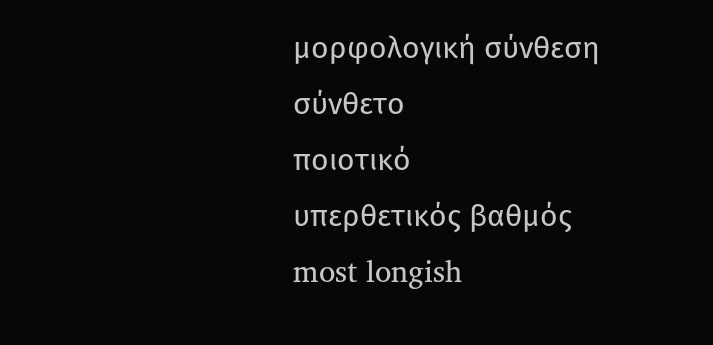μορφολογική σύνθεση
σύνθετο
ποιοτικό
υπερθετικός βαθμός
most longish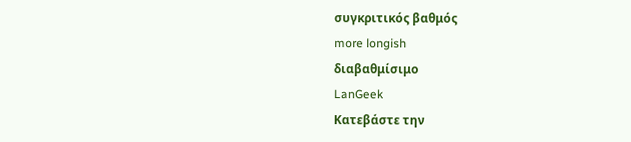συγκριτικός βαθμός
more longish
διαβαθμίσιμο
LanGeek
Κατεβάστε την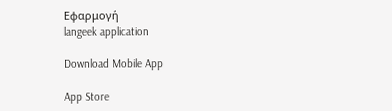Εφαρμογή
langeek application

Download Mobile App

App Store